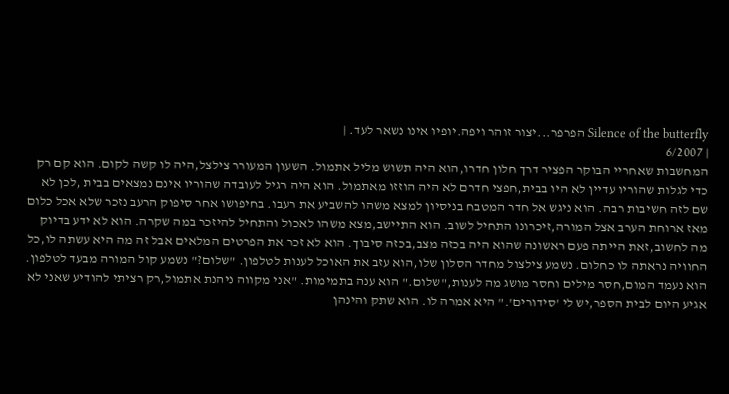Silence of the butterfly הפרפר...יצור זוהר ויפה.יופיו אינו נשאר לעד. |
| 6/2007
המחשבות שאחריי הבוקר הפציר דרך חלון חדרו,הוא היה תשוש מליל אתמול. השעון המעורר צילצל,היה לו קשה לקום. הוא קם רק כדי לגלות שהוריו עדיין לא היו בבית,חפצי חדרם לא היה הוזזו מאתמול. הוא היה רגיל לעובדה שהוריו אינם נמצאים בבית ,לכן לא שם לזה חשיבות רבה. הוא ניגש אל חדר המטבח בניסיון למצא משהו להשביע את רעבו. בחיפושו אחר סיפוק הרעב נזכר שלא אכל כלום מאז ארוחת הערב אצל המורה,זיכרונו התחיל לשוב. הוא התיישב,מצא משהו לאכול והתחיל להיזכר במה שקרה. הוא לא ידע בדיוק מה לחשוב,זאת הייתה פעם ראשונה שהוא היה בכזה מצב,בכזה סיבוך. הוא לא זכר את הפרטים המלאים אבל זה מה היא עשתה לו,כל החוויה נראתה לו כחלום. נשמע צילצול מחדר הסלון שלו,הוא עזב את האוכל לענות לטלפון. "שלום?" נשמע קול המורה מבעד לטלפון. הוא נעמד המום,חסר מילים וחסר מושג מה לענות,"שלום." הוא ענה בתמימות. "אני מקווה ניהנת אתמול,רק רציתי להודיע שאני לא אגיע היום לבית הספר,יש לי 'סידורים'." היא אמרה לו. הוא שתק והינהן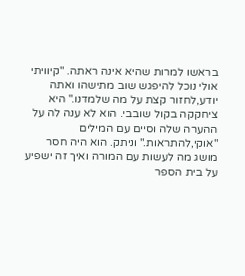בראשו למרות שהיא אינה ראתה. "קיוויתי אולי נוכל להיפגש שוב מתישהו ואתה יודע,לחזור קצת על מה שלמדנו." היא ציחקקה בקול שובבי. הוא לא ענה לה על ההערה שלה וסיים עם המילים "אוקי,להתראות." וניתק. הוא היה חסר מושג מה לעשות עם המורה ואיך זה ישפיע על בית הספר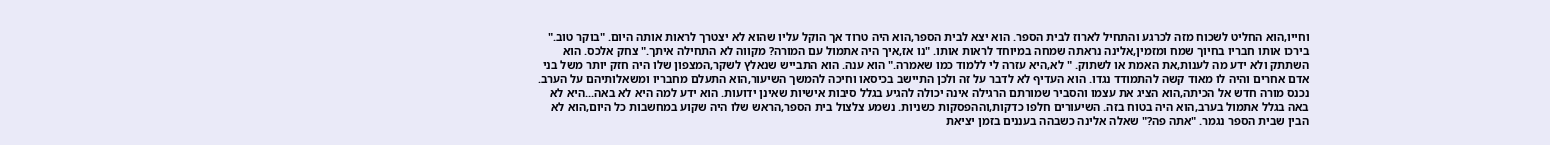וחייו,הוא החליט לשכוח מזה לכרגע והתחיל לארוז לבית הספר. הוא יצא לבית הספר,הוא היה טרוד אך הוקל עליו שהוא לא יצטרך לראות אותה היום. "בוקר טוב." בירכו אותו חבריו בחיוך שמח ומזמין,אלינה נראתה שמחה במיוחד לראות אותו. "נו אז,איך היה אתמול עם המורה? מקווה לא התחילה איתך." צחק אלכס. הוא השתתק ולא ידע מה לענות,את האמת או לשתוק. " לא,היא עזרה לי ללמוד כמו שאמרה." הוא ענה. הוא התבייש שנאלץ לשקר,המצפון שלו היה חזק יותר משל בני אדם אחרים והיה לו מאוד קשה להתמודד נגדו. הוא העדיף לא לדבר על זה ולכן התיישב בכיסאו וחיכה להמשך השיעור,הוא התעלם מחבריו ומשאלותיהם על הערב. נכנס מורה חדש אל הכיתה,הוא הציג את עצמו והסביר שמורתם הרגילה אינה יכולה להגיע בגלל סיבות אישיות שאינן ידועות. הוא ידע למה היא לא באה...היא לא באה בגלל אתמול בערב,הוא היה בטוח בזה. השיעורים חלפו כדקות,וההפסקות כשניות. נשמע צלצול בית הספר,הראש שלו היה שקוע במחשבות כל היום,הוא לא הבין שבית הספר נגמר. "אתה פה?" שאלה אלינה כשבהה בעננים בזמן יציאת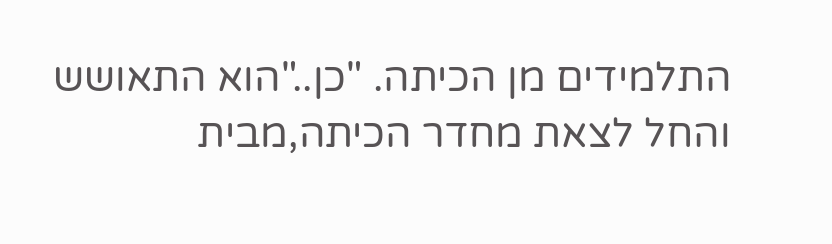התלמידים מן הכיתה. "כן.."הוא התאושש והחל לצאת מחדר הכיתה,מבית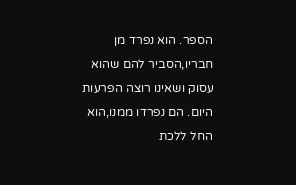הספר. הוא נפרד מן חבריו,הסביר להם שהוא עסוק ושאינו רוצה הפרעות היום. הם נפרדו ממנו,הוא החל ללכת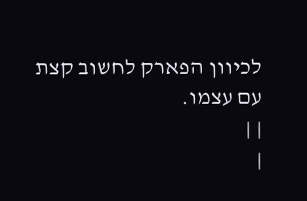לכיוון הפארק לחשוב קצת עם עצמו.
| |
|